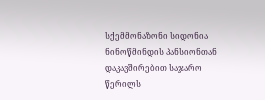სქემმონაზონი სიდონია ნინოწმინდის პანსიონთან დაკავშირებით საჯარო წერილს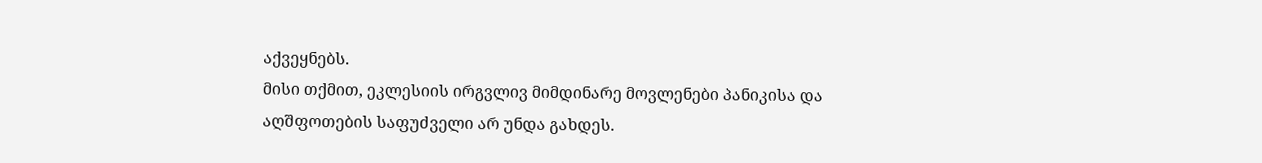აქვეყნებს.
მისი თქმით, ეკლესიის ირგვლივ მიმდინარე მოვლენები პანიკისა და აღშფოთების საფუძველი არ უნდა გახდეს.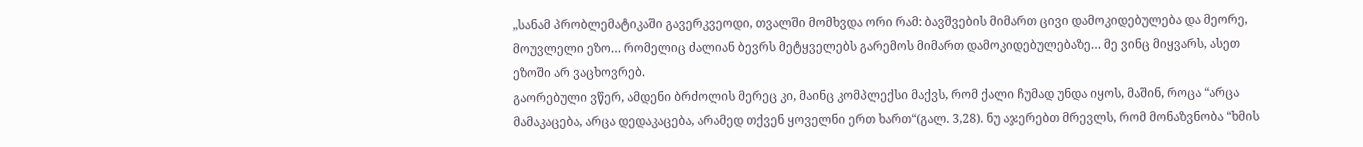„სანამ პრობლემატიკაში გავერკვეოდი, თვალში მომხვდა ორი რამ: ბავშვების მიმართ ცივი დამოკიდებულება და მეორე, მოუვლელი ეზო… რომელიც ძალიან ბევრს მეტყველებს გარემოს მიმართ დამოკიდებულებაზე… მე ვინც მიყვარს, ასეთ ეზოში არ ვაცხოვრებ.
გაორებული ვწერ, ამდენი ბრძოლის მერეც კი, მაინც კომპლექსი მაქვს, რომ ქალი ჩუმად უნდა იყოს, მაშინ, როცა “არცა მამაკაცება, არცა დედაკაცება, არამედ თქვენ ყოველნი ერთ ხართ“(გალ. 3,28). ნუ აჯერებთ მრევლს, რომ მონაზვნობა “ხმის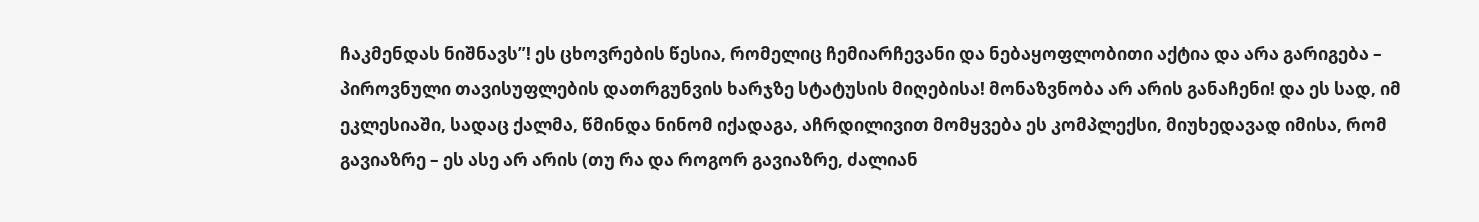ჩაკმენდას ნიშნავს”! ეს ცხოვრების წესია, რომელიც ჩემიარჩევანი და ნებაყოფლობითი აქტია და არა გარიგება – პიროვნული თავისუფლების დათრგუნვის ხარჯზე სტატუსის მიღებისა! მონაზვნობა არ არის განაჩენი! და ეს სად, იმ ეკლესიაში, სადაც ქალმა, წმინდა ნინომ იქადაგა, აჩრდილივით მომყვება ეს კომპლექსი, მიუხედავად იმისა, რომ გავიაზრე – ეს ასე არ არის (თუ რა და როგორ გავიაზრე, ძალიან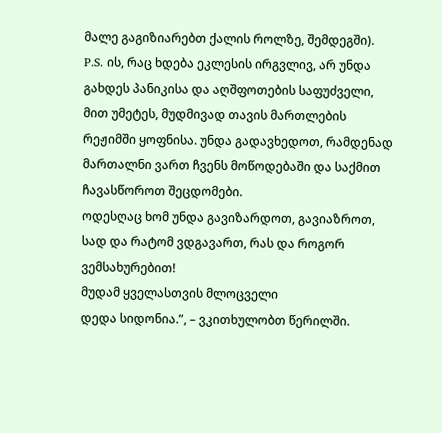მალე გაგიზიარებთ ქალის როლზე, შემდეგში).
P.S. ის, რაც ხდება ეკლესის ირგვლივ, არ უნდა გახდეს პანიკისა და აღშფოთების საფუძველი, მით უმეტეს, მუდმივად თავის მართლების რეჟიმში ყოფნისა. უნდა გადავხედოთ, რამდენად მართალნი ვართ ჩვენს მოწოდებაში და საქმით ჩავასწოროთ შეცდომები.
ოდესღაც ხომ უნდა გავიზარდოთ, გავიაზროთ, სად და რატომ ვდგავართ, რას და როგორ ვემსახურებით!
მუდამ ყველასთვის მლოცველი
დედა სიდონია.”, – ვკითხულობთ წერილში.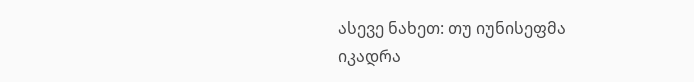ასევე ნახეთ: თუ იუნისეფმა იკადრა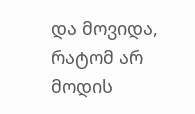და მოვიდა, რატომ არ მოდის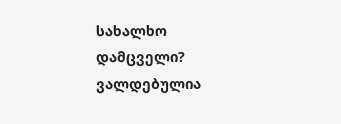სახალხო დამცველი? ვალდებულია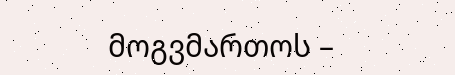მოგვმართოს –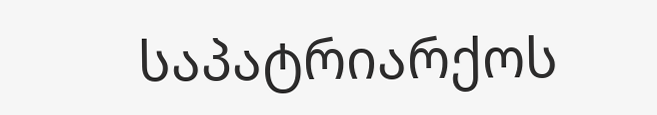საპატრიარქოს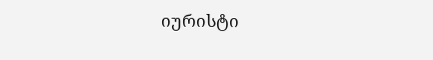იურისტი